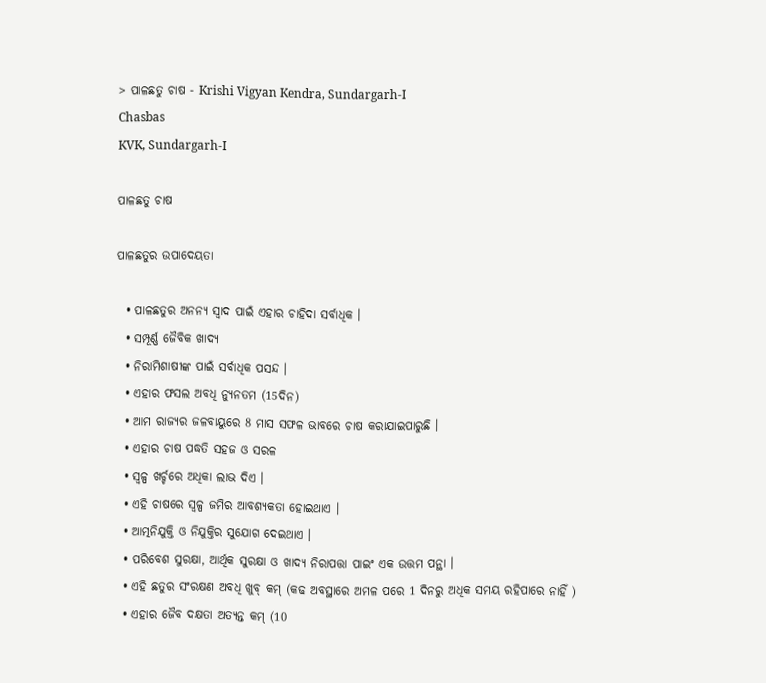> ପାଳଛତୁ ଚାଷ - Krishi Vigyan Kendra, Sundargarh-I
Chasbas
KVK, Sundargarh-I

ପାଳଛତୁ ଚାଷ

ପାଳଛତୁର ଉପାଦେୟତା

  • ପାଳଛତୁର ଅନନ୍ୟ ସ୍ୱାଦ ପାଇଁ ଏହାର ଚାହିଦା ସର୍ବାଧିକ ।
  • ସମ୍ପୂର୍ଣ୍ଣ ଜୈବିକ ଖାଦ୍ୟ
  • ନିରାମିଶାଷୀଙ୍କ ପାଇଁ ସର୍ବାଧିକ ପସନ୍ଦ ।
  • ଏହାର ଫସଲ ଅବଧି ନ୍ୟୁନତମ (15ଦିନ)
  • ଆମ ରାଜ୍ୟର ଜଳବାୟୁରେ 8 ମାସ ସଫଳ ଭାବରେ ଚାଷ କରାଯାଇପାରୁଛି ।
  • ଏହାର ଚାଷ ପଦ୍ଧତି ସହଜ ଓ ସରଳ
  • ସ୍ୱଳ୍ପ ଖର୍ଚ୍ଚରେ ଅଧିକା ଲାଭ ଦିଏ ।
  • ଏହି ଚାଷରେ ସ୍ୱଳ୍ପ ଜମିର ଆବଶ୍ୟକତା ହୋଇଥାଏ ।
  • ଆତ୍ମନିଯୁକ୍ତି ଓ ନିଯୁକ୍ତିର ସୁଯୋଗ ଦେଇଥାଏ ।
  • ପରିବେଶ ସୁରକ୍ଷା, ଆର୍ଥିକ ସୁରକ୍ଷା ଓ ଖାଦ୍ୟ ନିରାପତ୍ତା ପାଇଂ ଏକ ଉତ୍ତମ ପନ୍ଥା ।
  • ଏହି ଛତୁର ସଂରକ୍ଷଣ ଅବଧି ଖୁବ୍ କମ୍ (କଢ ଅବସ୍ଥାରେ ଅମଳ ପରେ 1 ଦିନରୁ ଅଧିକ ସମୟ ରହିପାରେ ନାହିଁ )
  • ଏହାର ଜୈବ ଦକ୍ଷତା ଅତ୍ୟନ୍ତ କମ୍ (10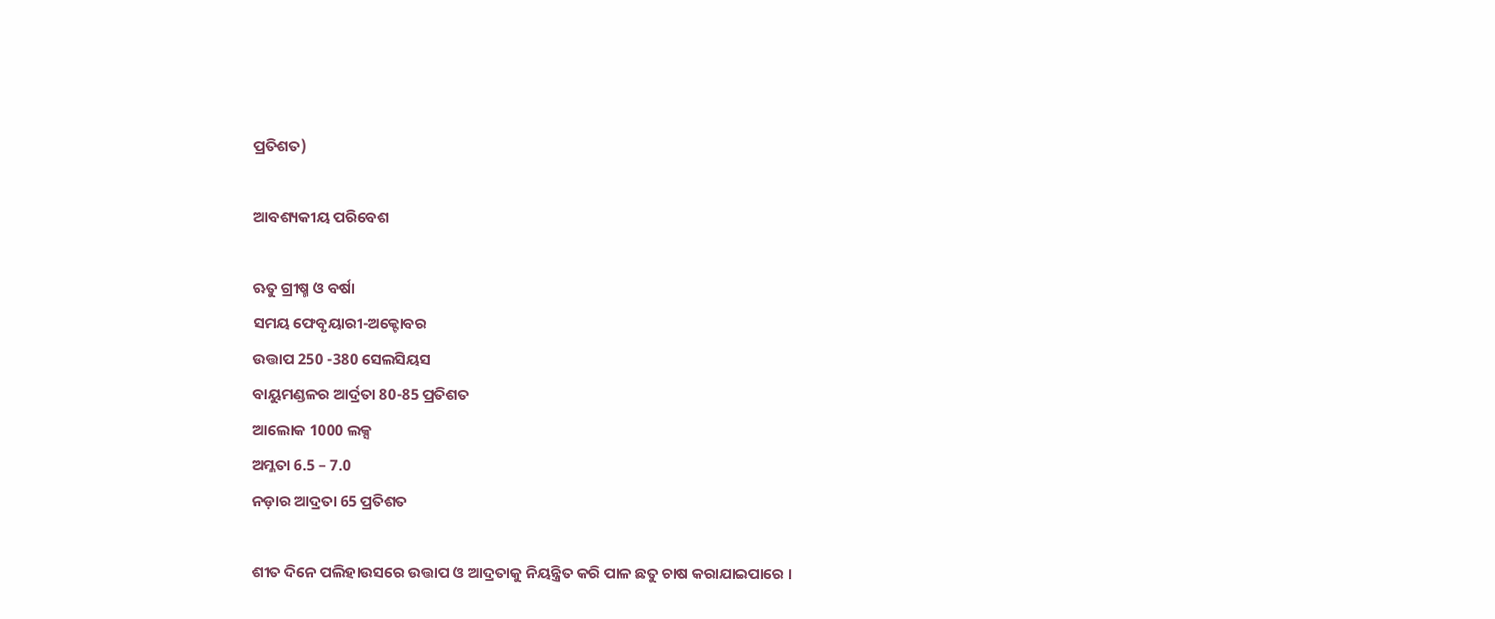ପ୍ରତିଶତ)

ଆବଶ୍ୟକୀୟ ପରିବେଶ

ଋତୁ ଗ୍ରୀଷ୍ମ ଓ ବର୍ଷା
ସମୟ ଫେବୃୟାରୀ-ଅକ୍ଟୋବର
ଉତ୍ତାପ 250 -380 ସେଲସିୟସ
ବାୟୁମଣ୍ଡଳର ଆର୍ଦ୍ରତା 80-85 ପ୍ରତିଶତ
ଆଲୋକ 1000 ଲକ୍ସ
ଅମ୍ଳତା 6.5 – 7.0
ନଡ଼ାର ଆଦ୍ରତା 65 ପ୍ରତିଶତ

ଶୀତ ଦିନେ ପଲିହାଉସରେ ଉତ୍ତାପ ଓ ଆଦ୍ରତାକୁ ନିୟନ୍ତ୍ରିତ କରି ପାଳ ଛତୁ ଚାଷ କରାଯାଇପାରେ ।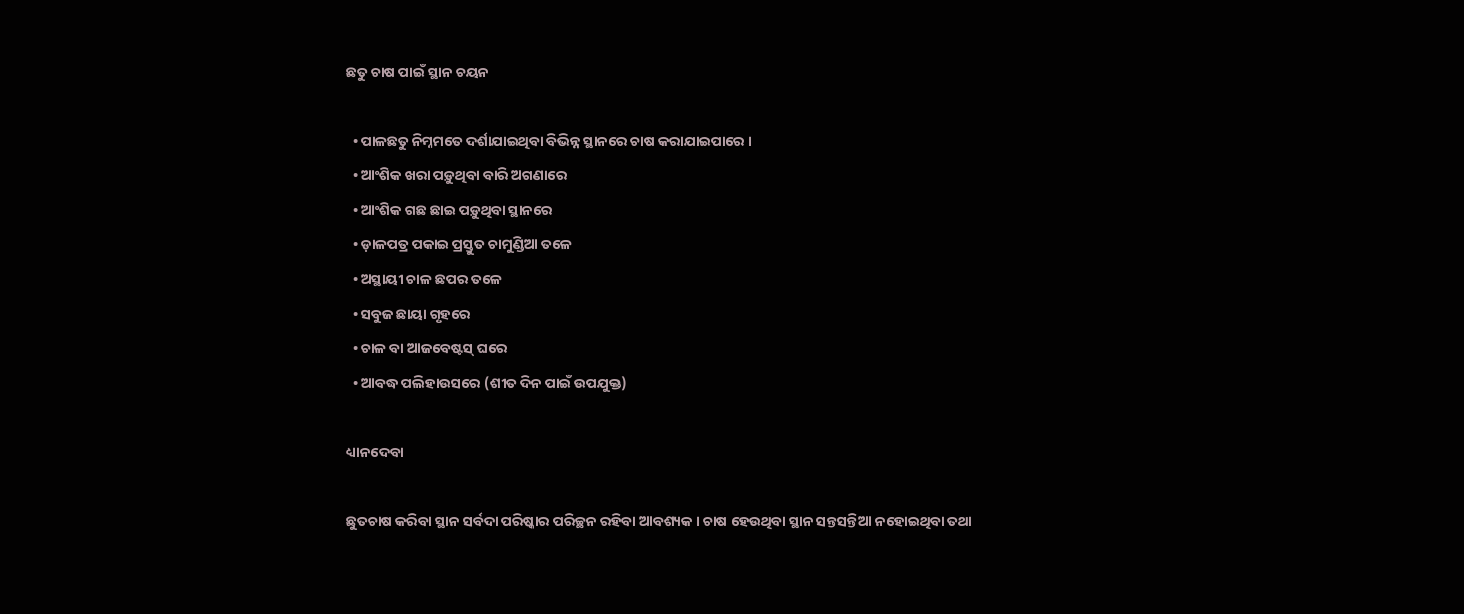ଛତୁ ଚାଷ ପାଇଁ ସ୍ଥାନ ଚୟନ

  • ପାଳଛତୁ ନିମ୍ନମତେ ଦର୍ଶାଯାଇଥିବା ବିଭିନ୍ନ ସ୍ଥାନରେ ଚାଷ କରାଯାଇପାରେ ।
  • ଆଂଶିକ ଖରା ପଡ଼ୁଥିବା ବାରି ଅଗଣାରେ
  • ଆଂଶିକ ଗଛ ଛାଇ ପଡ଼ୁଥିବା ସ୍ଥାନରେ
  • ଡ଼ାଳପତ୍ର ପକାଇ ପ୍ରସ୍ତୁତ ଚାମୁଣ୍ଡିଆ ତଳେ
  • ଅସ୍ଥାୟୀ ଚାଳ ଛପର ତଳେ
  • ସବୁଜ ଛାୟା ଗୃହରେ
  • ଚାଳ ବା ଆଜବେଷ୍ଟସ୍ ଘରେ
  • ଆବଦ୍ଧ ପଲିହାଉସରେ (ଶୀତ ଦିନ ପାଇଁ ଉପଯୁକ୍ତ)

ଧ୍ୟାନଦେବା

ଛୁତଚାଷ କରିବା ସ୍ଥାନ ସର୍ବଦା ପରିଷ୍କାର ପରିଚ୍ଛନ ରହିବା ଆବଶ୍ୟକ । ଚାଷ ହେଉଥିବା ସ୍ଥାନ ସନ୍ତସନ୍ତିଆ ନହୋଇଥିବା ତଥା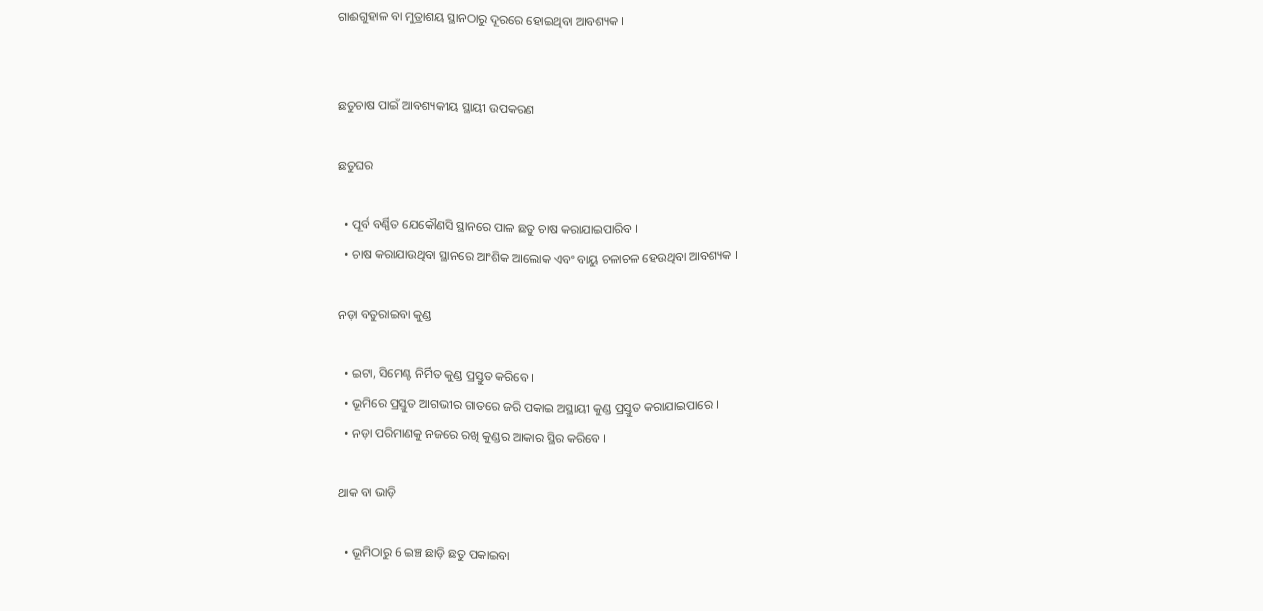ଗାଈଗୁହାଳ ବା ମୁତ୍ରାଶୟ ସ୍ଥାନଠାରୁ ଦୂରରେ ହୋଇଥିବା ଆବଶ୍ୟକ ।


ଛତୁଚାଷ ପାଇଁ ଆବଶ୍ୟକୀୟ ସ୍ଥାୟୀ ଉପକରଣ

ଛତୁଘର

  • ପୂର୍ବ ବର୍ଣ୍ଣିତ ଯେକୌଣସି ସ୍ଥାନରେ ପାଳ ଛତୁ ଚାଷ କରାଯାଇପାରିବ ।
  • ଚାଷ କରାଯାଉଥିବା ସ୍ଥାନରେ ଆଂଶିକ ଆଲୋକ ଏବଂ ବାୟୁ ଚଳାଚଳ ହେଉଥିବା ଆବଶ୍ୟକ ।

ନଡ଼ା ବତୁରାଇବା କୁଣ୍ଡ

  • ଇଟା, ସିମେଣ୍ଟ ନିର୍ମିତ କୁଣ୍ଡ ପ୍ରସ୍ତୁତ କରିବେ ।
  • ଭୂମିରେ ପ୍ରସ୍ତୁତ ଆଗଭୀର ଗାତରେ ଜରି ପକାଇ ଅସ୍ଥାୟୀ କୁଣ୍ଡ ପ୍ରସ୍ତୁତ କରାଯାଇପାରେ ।
  • ନଡ଼ା ପରିମାଣକୁ ନଜରେ ରଖି କୁଣ୍ଡର ଆକାର ସ୍ଥିର କରିବେ ।

ଥାକ ବା ଭାଡ଼ି

  • ଭୂମିଠାରୁ 6 ଇଞ୍ଚ ଛାଡ଼ି ଛତୁ ପକାଇବା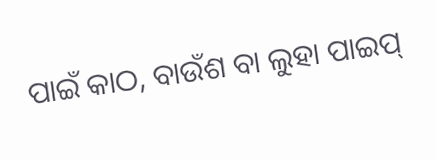ପାଇଁ କାଠ, ବାଉଁଶ ବା ଲୁହା ପାଇପ୍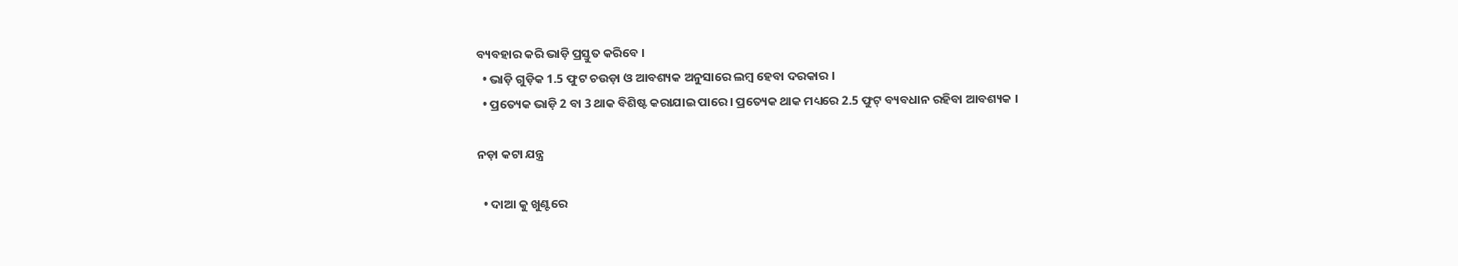ବ୍ୟବହାର କରି ଭାଡ଼ି ପ୍ରସ୍ତୁତ କରିବେ ।
  • ଭାଡ଼ି ଗୁଡ଼ିକ 1.5 ଫୁଟ ଚଉଡ଼ା ଓ ଆବଶ୍ୟକ ଅନୁସାରେ ଲମ୍ବ ହେବା ଦରକାର ।
  • ପ୍ରତ୍ୟେକ ଭାଡ଼ି 2 ବା 3 ଥାକ ବିଶିଷ୍ଟ କରାଯାଇ ପାରେ । ପ୍ରତ୍ୟେକ ଥାକ ମଧ୍ୟରେ 2.5 ଫୁଟ୍ ବ୍ୟବଧାନ ରହିବା ଆବଶ୍ୟକ ।

ନଡ଼ା କଟା ଯନ୍ତ୍ର

  • ଦାଆ କୁ ଖୁଣ୍ଟରେ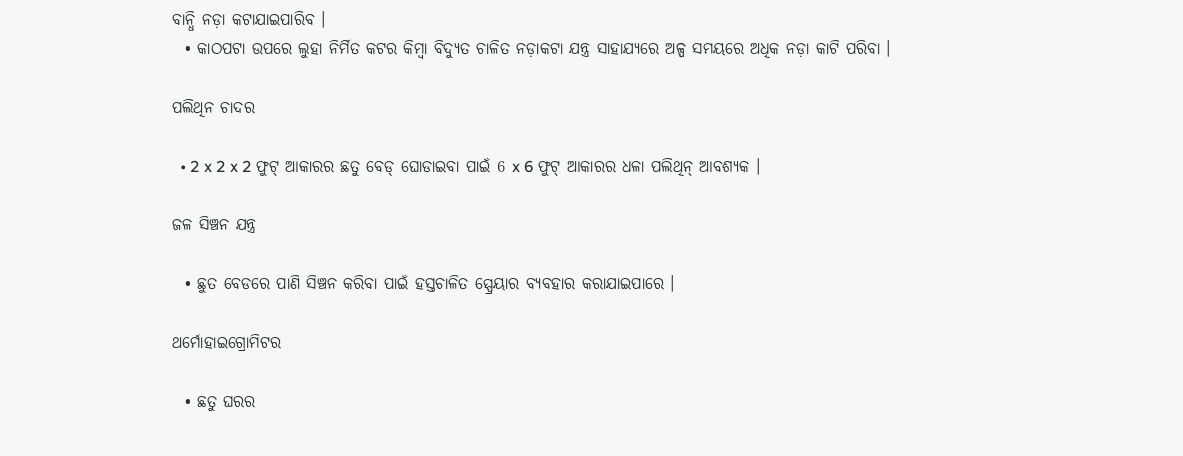ବାନ୍ଧି ନଡ଼ା କଟାଯାଇପାରିବ ।
  • କାଠପଟା ଉପରେ ଲୁହା ନିର୍ମିତ କଟର କିମ୍ବା ବିଦ୍ୟୁତ ଚାଳିତ ନଡ଼ାକଟା ଯନ୍ତ୍ର ସାହାଯ୍ୟରେ ଅଳ୍ପ ସମୟରେ ଅଧିକ ନଡ଼ା କାଟି ପରିବା ।

ପଲିଥିନ ଚାଦର

  • 2 x 2 x 2 ଫୁଟ୍ ଆକାରର ଛତୁ ବେଡ୍ ଘୋଡାଇବା ପାଇଁ 6 x 6 ଫୁଟ୍ ଆକାରର ଧଳା ପଲିଥିନ୍ ଆବଶ୍ୟକ ।

ଜଳ ସିଞ୍ଚନ ଯନ୍ତ୍ର

  • ଛୁତ ବେଡରେ ପାଣି ସିଞ୍ଚନ କରିବା ପାଇଁ ହସ୍ତଚାଳିତ ସ୍ପ୍ରେୟାର ବ୍ୟବହାର କରାଯାଇପାରେ ।

ଥର୍ମୋହାଇଗ୍ରୋମିଟର

  • ଛତୁ ଘରର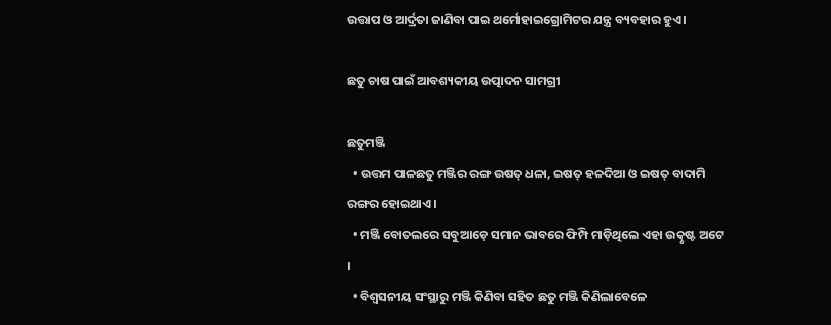ଉତ୍ତାପ ଓ ଆର୍ଦ୍ରତା ଜାଣିବା ପାଇ ଥର୍ମୋହାଇଗ୍ରୋମିଟର ଯନ୍ତ୍ର ବ୍ୟବହାର ହୁଏ ।

ଛତୁ ଚାଷ ପାଇଁ ଆବଶ୍ୟକୀୟ ଉତ୍ପାଦନ ସାମଗ୍ରୀ

ଛତୁମଞ୍ଜି
  • ଉତ୍ତମ ପାଳଛତୁ ମଞ୍ଜିର ରଙ୍ଗ ଉଷତ୍ ଧଳା, ଇଷତ୍ ହଳଦିଆ ଓ ଇଷତ୍ ବାଦାମି ରଙ୍ଗର ହୋଇଥାଏ ।
  • ମଞ୍ଜି ବୋତଲରେ ସବୁଆଡ଼େ ସମାନ ଭାବରେ ଫିମ୍ପି ମାଡ଼ିଥିଲେ ଏହା ଉତ୍କୃଷ୍ଟ ଅଟେ ।
  • ବିଶ୍ୱସନୀୟ ସଂସ୍ଥାରୁ ମଞ୍ଜି କିଣିବା ସହିତ ଛତୁ ମଞ୍ଜି କିଣିଲାବେଳେ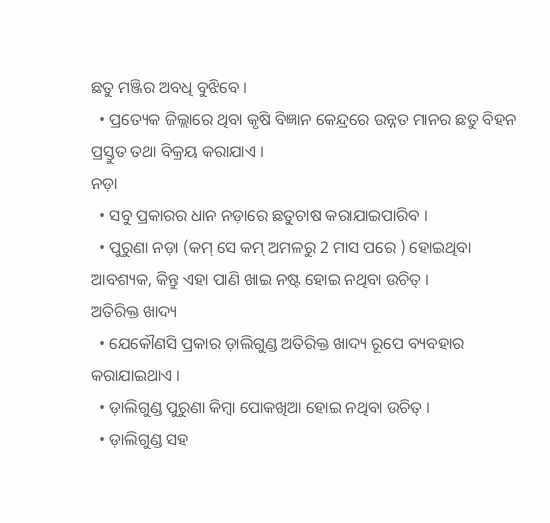ଛତୁ ମଞ୍ଜିର ଅବଧି ବୁଝିବେ ।
  • ପ୍ରତ୍ୟେକ ଜିଲ୍ଲାରେ ଥିବା କୃଷି ବିଜ୍ଞାନ କେନ୍ଦ୍ରରେ ଉନ୍ନତ ମାନର ଛତୁ ବିହନ ପ୍ରସ୍ତୁତ ତଥା ବିକ୍ରୟ କରାଯାଏ ।
ନଡ଼ା
  • ସବୁ ପ୍ରକାରର ଧାନ ନଡ଼ାରେ ଛତୁଚାଷ କରାଯାଇପାରିବ ।
  • ପୁରୁଣା ନଡ଼ା (କମ୍ ସେ କମ୍ ଅମଳରୁ 2 ମାସ ପରେ ) ହୋଇଥିବା ଆବଶ୍ୟକ, କିନ୍ତୁ ଏହା ପାଣି ଖାଇ ନଷ୍ଟ ହୋଇ ନଥିବା ଉଚିତ୍ ।
ଅତିରିକ୍ତ ଖାଦ୍ୟ
  • ଯେକୌଣସି ପ୍ରକାର ଡ଼ାଲିଗୁଣ୍ଡ ଅତିରିକ୍ତ ଖାଦ୍ୟ ରୂପେ ବ୍ୟବହାର କରାଯାଇଥାଏ ।
  • ଡ଼ାଲିଗୁଣ୍ଡ ପୁରୁଣା କିମ୍ବା ପୋକଖିଆ ହୋଇ ନଥିବା ଉଚିତ୍ ।
  • ଡ଼ାଲିଗୁଣ୍ଡ ସହ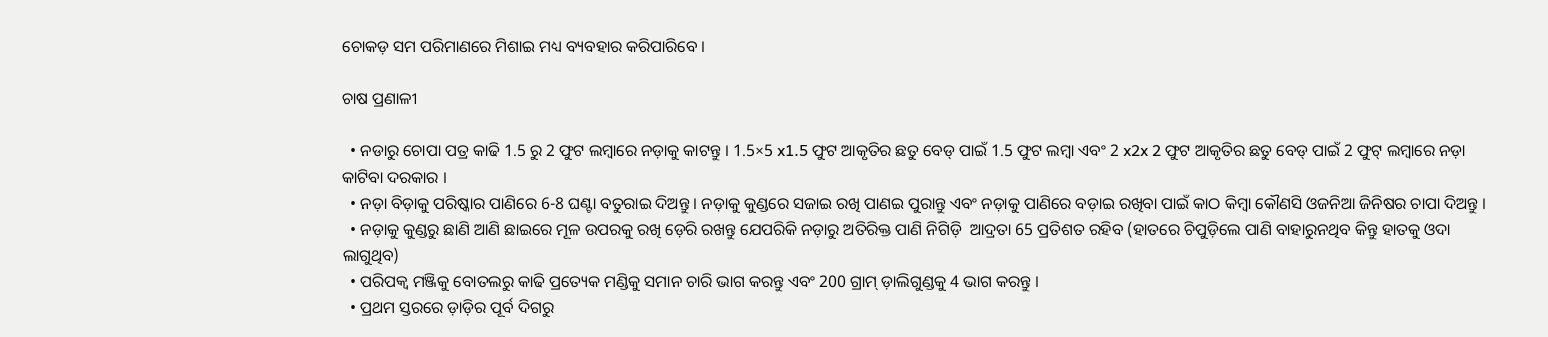ଚୋକଡ଼ ସମ ପରିମାଣରେ ମିଶାଇ ମଧ୍ୟ ବ୍ୟବହାର କରିପାରିବେ ।

ଚାଷ ପ୍ରଣାଳୀ

  • ନଡାରୁ ଚୋପା ପତ୍ର କାଢି 1.5 ରୁ 2 ଫୁଟ ଲମ୍ବାରେ ନଡ଼ାକୁ କାଟନ୍ତୁ । 1.5×5 x1.5 ଫୁଟ ଆକୃତିର ଛତୁ ବେଡ୍ ପାଇଁ 1.5 ଫୁଟ ଲମ୍ବା ଏବଂ 2 x2x 2 ଫୁଟ ଆକୃତିର ଛତୁ ବେଡ୍ ପାଇଁ 2 ଫୁଟ୍ ଲମ୍ବାରେ ନଡ଼ା କାଟିବା ଦରକାର ।
  • ନଡ଼ା ବିଡ଼ାକୁ ପରିଷ୍କାର ପାଣିରେ 6-8 ଘଣ୍ଟା ବତୁରାଇ ଦିଅନ୍ତୁ । ନଡ଼ାକୁ କୁଣ୍ଡରେ ସଜାଇ ରଖି ପାଣଇ ପୁରାନ୍ତୁ ଏବଂ ନଡ଼ାକୁ ପାଣିରେ ବଡ଼ାଇ ରଖିବା ପାଇଁ କାଠ କିମ୍ବା କୌଣସି ଓଜନିଆ ଜିନିଷର ଚାପା ଦିଅନ୍ତୁ ।
  • ନଡ଼ାକୁ କୁଣ୍ଡରୁ ଛାଣି ଆଣି ଛାଇରେ ମୂଳ ଉପରକୁ ରଖି ଡ଼େରି ରଖନ୍ତୁ ଯେପରିକି ନଡ଼ାରୁ ଅତିରିକ୍ତ ପାଣି ନିଗିଡ଼ି  ଆଦ୍ରତା 65 ପ୍ରତିଶତ ରହିବ (ହାତରେ ଚିପୁଡ଼ିଲେ ପାଣି ବାହାରୁନଥିବ କିନ୍ତୁ ହାତକୁ ଓଦା ଲାଗୁଥିବ)
  • ପରିପକ୍ୱ ମଞ୍ଜିକୁ ବୋତଲରୁ କାଢି ପ୍ରତ୍ୟେକ ମଣ୍ଡିକୁ ସମାନ ଚାରି ଭାଗ କରନ୍ତୁ ଏବଂ 200 ଗ୍ରାମ୍ ଡ଼ାଲିଗୁଣ୍ଡକୁ 4 ଭାଗ କରନ୍ତୁ ।
  • ପ୍ରଥମ ସ୍ତରରେ ଡ଼ାଡ଼ିର ପୂର୍ବ ଦିଗରୁ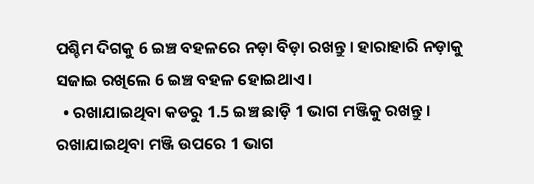ପଶ୍ଚିମ ଦିଗକୁ 6 ଇଞ୍ଚ ବହଳରେ ନଡ଼ା ବିଡ଼ା ରଖନ୍ତୁ । ହାରାହାରି ନଡ଼ାକୁ ସଜାଇ ରଖିଲେ 6 ଇଞ୍ଚ ବହଳ ହୋଇଥାଏ ।
  • ରଖାଯାଇଥିବା କଡରୁ 1.5 ଇଞ୍ଚ ଛାଡ଼ି 1 ଭାଗ ମଞ୍ଜିକୁ ରଖନ୍ତୁ । ରଖାଯାଇଥିବା ମଞ୍ଜି ଉପରେ 1 ଭାଗ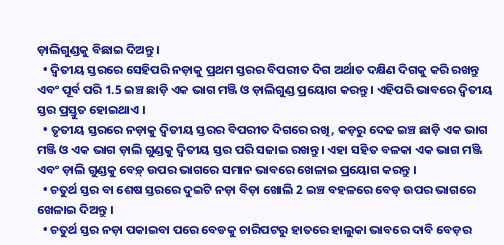ଡ଼ାଲିଗୁଣ୍ଡକୁ ବିଛାଇ ଦିଅନ୍ତୁ ।
  • ଦ୍ୱିତୀୟ ସ୍ତରରେ ସେହିପରି ନଡ଼ାକୁ ପ୍ରଥମ ସ୍ତରର ବିପରୀତ ଦିଗ ଅର୍ଥାତ ଦକ୍ଷିଣ ଦିଗକୁ କରି ରଖନ୍ତୁ ଏବଂ ପୂର୍ବ ପରି 1.5 ଇଞ୍ଚ ଛାଡ଼ି ଏକ ଭାଗ ମଞ୍ଜି ଓ ଡ଼ାଲିଗୁଣ୍ଡ ପ୍ରୟୋଗ କରନ୍ତୁ । ଏହିପରି ଭାବରେ ଦ୍ୱିତୀୟ ସ୍ତର ପ୍ରସ୍ତୁତ ହୋଇଥାଏ ।
  • ତୃତୀୟ ସ୍ତରରେ ନଡ଼ାକୁ ଦ୍ୱିତୀୟ ସ୍ତରର ବିପରୀତ ଦିଗରେ ରଖି, କଡ଼ରୁ ଦେଢ ଇଞ୍ଚ ଛାଡ଼ି ଏକ ଭାଗ ମଞ୍ଜି ଓ ଏକ ଭାଗ ଡ଼ାଲି ଗୁଣ୍ଡକୁ ଦ୍ୱିତୀୟ ସ୍ତର ପରି ସଜାଇ ରଖନ୍ତୁ । ଏହା ସହିତ ବଳକା ଏକ ଭାଗ ମଞ୍ଜି ଏବଂ ଡ଼ାଲି ଗୁଣ୍ଡକୁ ବେଡ଼୍ ଉପର ଭାଗରେ ସମାନ ଭାବରେ ଖେଳାଇ ପ୍ରୟୋଗ କରନ୍ତୁ ।
  • ଚତୁର୍ଥ ସ୍ତର ବା ଶେଷ ସ୍ତରରେ ଦୁଇଟି ନଡ଼ା ବିଡ଼ା ଖୋଲି 2 ଇଞ୍ଚ ବହଳରେ ବେଡ୍ ଉପର ଭାଗରେ ଖେଳାଇ ଦିଅନ୍ତୁ ।
  • ଚତୁର୍ଥ ସ୍ତର ନଡ଼ା ପକାଇବା ପରେ ବେଡକୁ ଚାରିପଟରୁ ହାତରେ ହାଲୁକା ଭାବରେ ଦାବି ବେଡ଼ର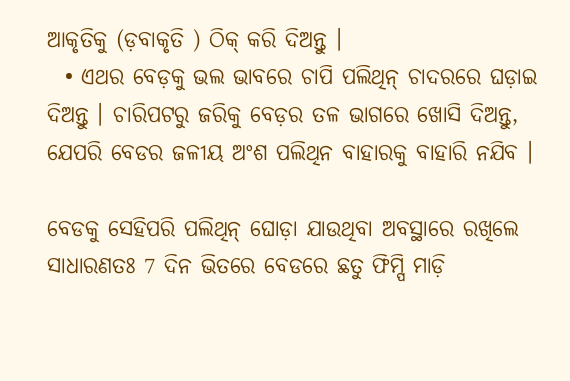ଆକୃତିକୁ (ଡ଼ବାକୃତି ) ଠିକ୍ କରି ଦିଅନ୍ତୁ ।
  • ଏଥର ବେଡ଼କୁ ଭଲ ଭାବରେ ଚାପି ପଲିଥିନ୍ ଚାଦରରେ ଘଡ଼ାଇ ଦିଅନ୍ତୁ । ଚାରିପଟରୁ ଜରିକୁ ବେଡ଼ର ତଳ ଭାଗରେ ଖୋସି ଦିଅନ୍ତୁ, ଯେପରି ବେଡର ଜଳୀୟ ଅଂଶ ପଲିଥିନ ବାହାରକୁ ବାହାରି ନଯିବ ।

ବେଡକୁ ସେହିପରି ପଲିଥିନ୍ ଘୋଡ଼ା ଯାଉଥିବା ଅବସ୍ଥାରେ ରଖିଲେ ସାଧାରଣତଃ 7 ଦିନ ଭିତରେ ବେଡରେ ଛତୁ ଫିମ୍ପି ମାଡ଼ି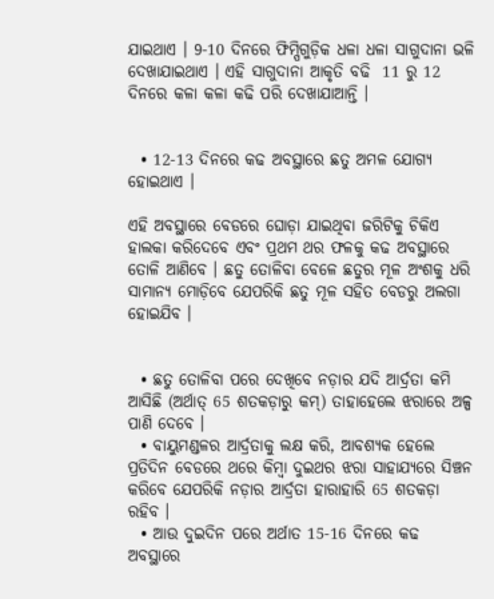ଯାଇଥାଏ । 9-10 ଦିନରେ ଫିମ୍ପିଗୁଡ଼ିକ ଧଳା ଧଳା ସାଗୁଦାନା ଭଳି ଦେଖାଯାଇଥାଏ । ଏହି ସାଗୁଦାନା ଆକୃତି ବଢି  11 ରୁ 12 ଦିନରେ କଳା କଳା କଢି ପରି ଦେଖାଯାଆନ୍ତି ।


  • 12-13 ଦିନରେ କଢ ଅବସ୍ଥାରେ ଛତୁ ଅମଳ ଯୋଗ୍ୟ ହୋଇଥାଏ ।

ଏହି ଅବସ୍ଥାରେ ବେଡରେ ଘୋଡ଼ା ଯାଇଥିବା ଜରିଟିକୁ ଚିକିଏ ହାଲକା କରିଦେବେ ଏବଂ ପ୍ରଥମ ଥର ଫଳକୁ କଢ ଅବସ୍ଥାରେ ତୋଳି ଆଣିବେ । ଛତୁ ତୋଳିବା ବେଳେ ଛତୁର ମୂଳ ଅଂଶକୁ ଧରି ସାମାନ୍ୟ ମୋଡ଼ିବେ ଯେପରିକି ଛତୁ ମୂଳ ସହିତ ବେଡରୁ ଅଲଗା ହୋଇଯିବ ।


  • ଛତୁ ତୋଳିବା ପରେ ଦେଖିବେ ନଡ଼ାର ଯଦି ଆର୍ଦ୍ରତା କମି ଆସିଛି (ଅର୍ଥାତ୍ 65 ଶତକଡ଼ାରୁ କମ୍) ତାହାହେଲେ ଝରାରେ ଅଳ୍ପ ପାଣି ଦେବେ ।
  • ବାୟୁମଣ୍ଡଳର ଆର୍ଦ୍ରତାକୁ ଲକ୍ଷ କରି, ଆବଶ୍ୟକ ହେଲେ ପ୍ରତିଦିନ ବେଡରେ ଥରେ କିମ୍ବା ଦୁଇଥର ଝରା ସାହାଯ୍ୟରେ ସିଞ୍ଚନ କରିବେ ଯେପରିକି ନଡ଼ାର ଆର୍ଦ୍ରତା ହାରାହାରି 65 ଶତକଡ଼ା ରହିବ ।
  • ଆଉ ଦୁଇଦିନ ପରେ ଅର୍ଥାତ 15-16 ଦିନରେ କଢ ଅବସ୍ଥାରେ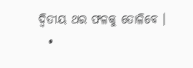ଦ୍ୱିତୀୟ ଥର ଫଳକୁ ତୋଳିବେ ।
  •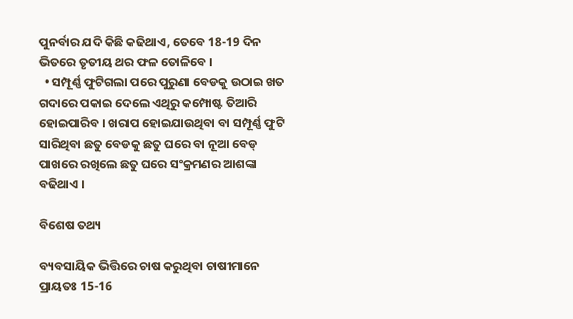ପୁନର୍ବାର ଯଦି କିଛି କଢିଥାଏ, ତେବେ 18-19 ଦିନ ଭିତରେ ତୃତୀୟ ଥର ଫଳ ତୋଳିବେ ।
  • ସମ୍ପୂର୍ଣ୍ଣ ଫୁଟିଗଲା ପରେ ପୁରୁଣା ବେଡକୁ ଉଠାଇ ଖତ ଗଦାରେ ପକାଇ ଦେଲେ ଏଥିରୁ କମ୍ପୋଷ୍ଟ ତିଆରି ହୋଇପାରିବ । ଖରାପ ହୋଇଯାଉଥିବା ବା ସମ୍ପୂର୍ଣ୍ଣ ଫୁଟି ସାରିଥିବା ଛତୁ ବେଡକୁ ଛତୁ ଘରେ ବା ନୂଆ ବେଡ୍ ପାଖରେ ରଖିଲେ ଛତୁ ଘରେ ସଂକ୍ରମଣର ଆଶଙ୍କା ବଢିଥାଏ ।

ବିଶେଷ ତଥ୍ୟ

ବ୍ୟବସାୟିକ ଭିତ୍ତିରେ ଚାଷ କରୁଥିବା ଚାଷୀମାନେ ପ୍ରାୟତଃ 15-16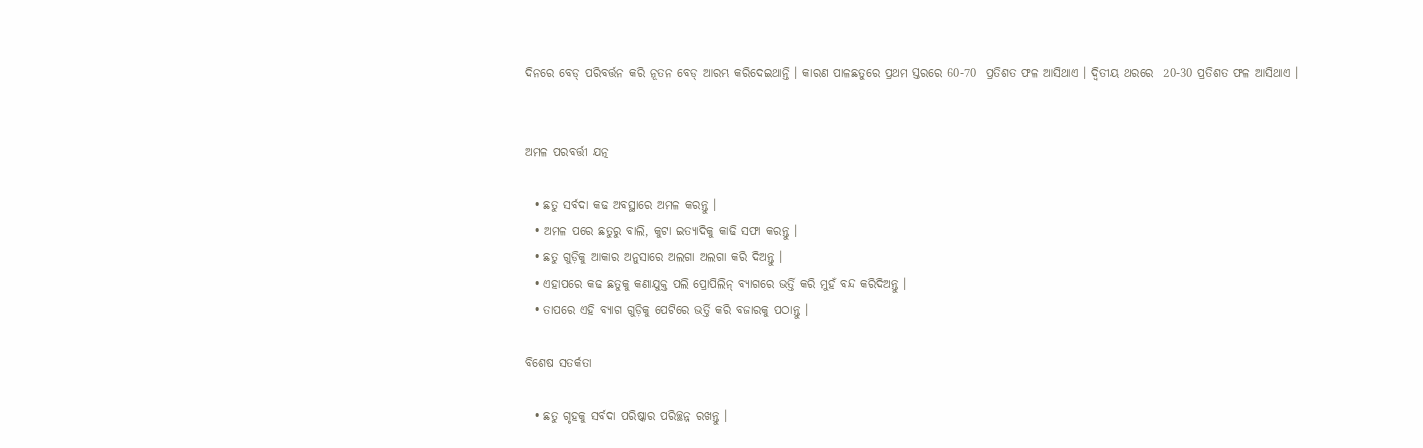ଦିନରେ ବେଡ୍ ପରିବର୍ତ୍ତନ କରି ନୂତନ ବେଡ୍ ଆରମ୍ଭ କରିଦେଇଥାନ୍ତି । କାରଣ ପାଳଛତୁରେ ପ୍ରଥମ ସ୍ତରରେ 60-70  ପ୍ରତିଶତ ଫଳ ଆସିଥାଏ । ଦ୍ୱିତୀୟ ଥରରେ  20-30 ପ୍ରତିଶତ ଫଳ ଆସିଥାଏ ।


ଅମଳ ପରବର୍ତ୍ତୀ ଯତ୍ନ

  • ଛତୁ ସର୍ବଦା କଢ ଅବସ୍ଥାରେ ଅମଳ କରନ୍ତୁ ।
  • ଅମଳ ପରେ ଛତୁରୁ ବାଲି, କୁଟା ଇତ୍ୟାଦିକୁ କାଢି ସଫା କରନ୍ତୁ ।
  • ଛତୁ ଗୁଡ଼ିକୁ ଆକାର ଅନୁସାରେ ଅଲଗା ଅଲଗା କରି ଦିଅନ୍ତୁ ।
  • ଏହାପରେ କଢ ଛତୁକୁ କଣାଯୁକ୍ତ ପଲି ପ୍ରୋପିଲିନ୍ ବ୍ୟାଗରେ ଭର୍ତ୍ତି କରି ମୁହଁ ବନ୍ଦ କରିଦିଅନ୍ତୁ ।
  • ତାପରେ ଏହି ବ୍ୟାଗ ଗୁଡ଼ିକୁ ପେଟିରେ ଭର୍ତ୍ତି କରି ବଜାରକୁ ପଠାନ୍ତୁ ।

ବିଶେଷ ସତର୍କତା

  • ଛତୁ ଗୃହକୁ ସର୍ବଦା ପରିଷ୍କାର ପରିଚ୍ଛନ୍ନ ରଖନ୍ତୁ ।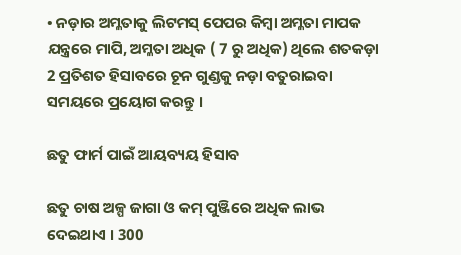• ନଡ଼ାର ଅମ୍ଳତାକୁ ଲିଟମସ୍ ପେପର କିମ୍ବା ଅମ୍ଳତା ମାପକ ଯନ୍ତ୍ରରେ ମାପି, ଅମ୍ଳତା ଅଧିକ ( 7 ରୁ ଅଧିକ) ଥିଲେ ଶତକଡ଼ା 2 ପ୍ରତିଶତ ହିସାବରେ ଚୂନ ଗୁଣ୍ଡକୁ ନଡ଼ା ବତୁରାଇବା ସମୟରେ ପ୍ରୟୋଗ କରନ୍ତୁ ।

ଛତୁ ଫାର୍ମ ପାଇଁ ଆୟବ୍ୟୟ ହିସାବ

ଛତୁ ଚାଷ ଅଳ୍ପ ଜାଗା ଓ କମ୍ ପୁଞ୍ଜିରେ ଅଧିକ ଲାଭ ଦେଇଥାଏ । 300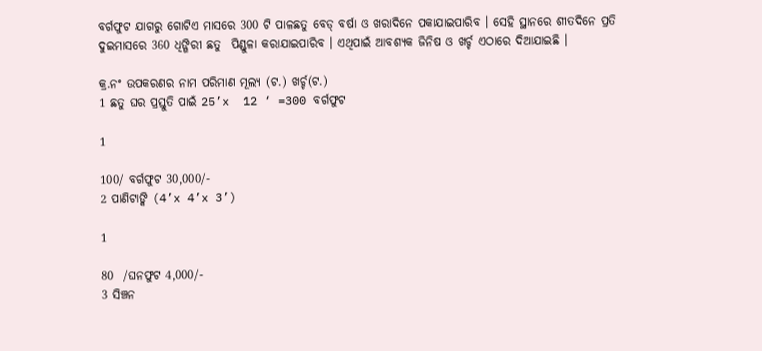ବର୍ଗଫୁଟ ଯାଗରୁ ଗୋଟିଏ ମାସରେ 300 ଟି ପାଳଛତୁ ବେଡ୍ ବର୍ଷା ଓ ଖରାଦିନେ ପକାଯାଇପାରିବ । ସେହି ସ୍ଥାନରେ ଶୀତଦିନେ ପ୍ରତି ଦୁଇମାସରେ 360 ଧିଙ୍ଗିରୀ ଛତୁ  ପିଣ୍ଡୁଳା କରାଯାଇପାରିବ । ଏଥିପାଇଁ ଆବଶ୍ୟକ ଜିନିଷ ଓ ଖର୍ଚ୍ଚ ଏଠାରେ ଦିଆଯାଇଛି ।

କ୍ର.ନଂ ଉପକରଣର ନାମ ପରିମାଣ ମୂଲ୍ୟ (ଟ.) ଖର୍ଚ୍ଚ(ଟ.)
1 ଛତୁ ଘର ପ୍ରସ୍ତୁତି ପାଇଁ 25’x  12 ‘ =300 ବର୍ଗଫୁଟ

1

100/ ବର୍ଗଫୁଟ 30,000/-
2 ପାଣିଟାଙ୍କି (4’x 4’x 3’)

1

80  /ଘନଫୁଟ 4,000/-
3 ସିଞ୍ଚନ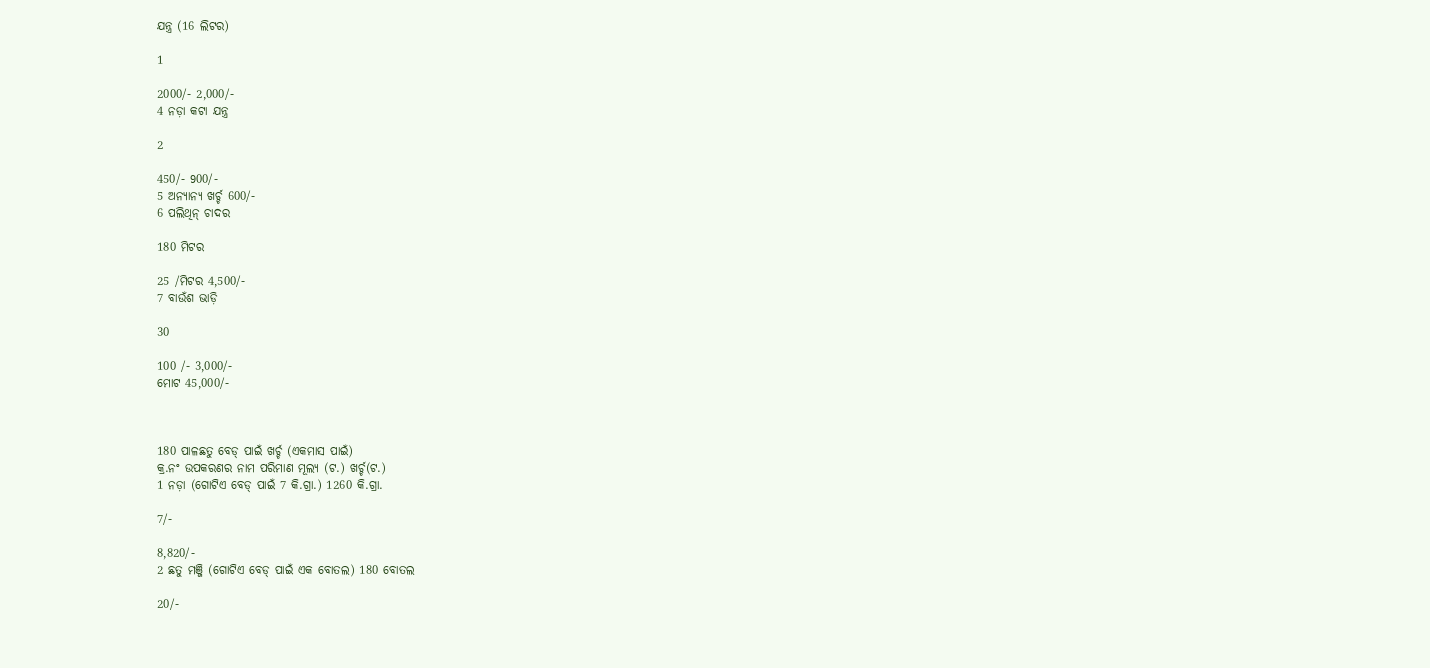ଯନ୍ତ୍ର (16 ଲିଟର)

1

2000/- 2,000/-
4 ନଡ଼ା କଟା ଯନ୍ତ୍ର

2

450/- 900/-
5 ଅନ୍ୟାନ୍ୟ ଖର୍ଚ୍ଚ 600/-
6 ପଲିଥିନ୍ ଚାଦର

180 ମିଟର

25 /ମିଟର 4,500/-
7 ବାଉଁଶ ଭାଡ଼ି

30

100 /- 3,000/-
ମୋଟ 45,000/-



180 ପାଳଛତୁ ବେଡ୍ ପାଇଁ ଖର୍ଚ୍ଚ (ଏକମାସ ପାଇଁ)
କ୍ର.ନଂ ଉପକରଣର ନାମ ପରିମାଣ ମୂଲ୍ୟ (ଟ.) ଖର୍ଚ୍ଚ(ଟ.)
1 ନଡ଼ା (ଗୋଟିଏ ବେଡ୍ ପାଇଁ 7 କି.ଗ୍ରା.) 1260 କି.ଗ୍ରା.

7/-

8,820/-
2 ଛତୁ ମଞ୍ଜି (ଗୋଟିଏ ବେଡ୍ ପାଇଁ ଏକ ବୋତଲ) 180 ବୋତଲ

20/-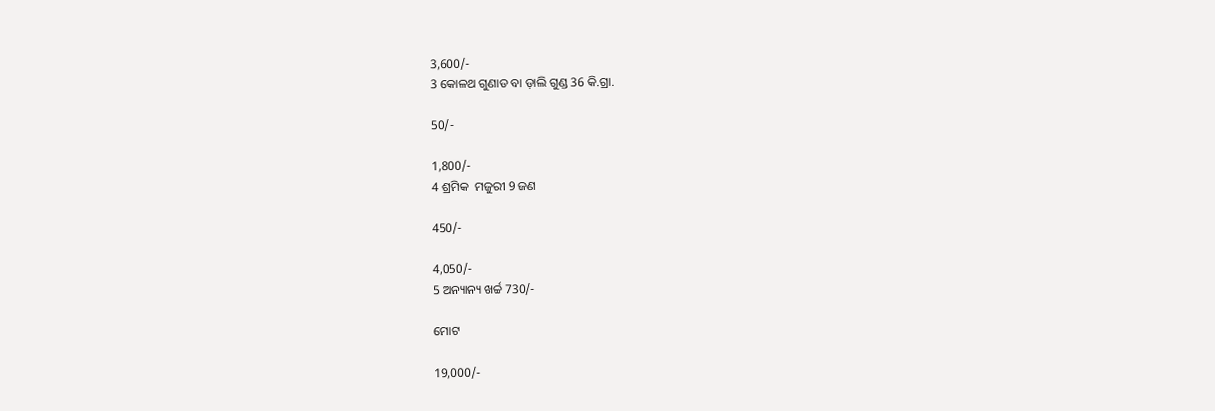3,600/-
3 କୋଳଥ ଗୁଣାଡ ବା ଡ଼ାଲି ଗୁଣ୍ଡ 36 କି.ଗ୍ରା.

50/-

1,800/-
4 ଶ୍ରମିକ  ମଜୁରୀ 9 ଜଣ

450/-

4,050/-
5 ଅନ୍ୟାନ୍ୟ ଖର୍ଚ୍ଚ 730/-

ମୋଟ

19,000/-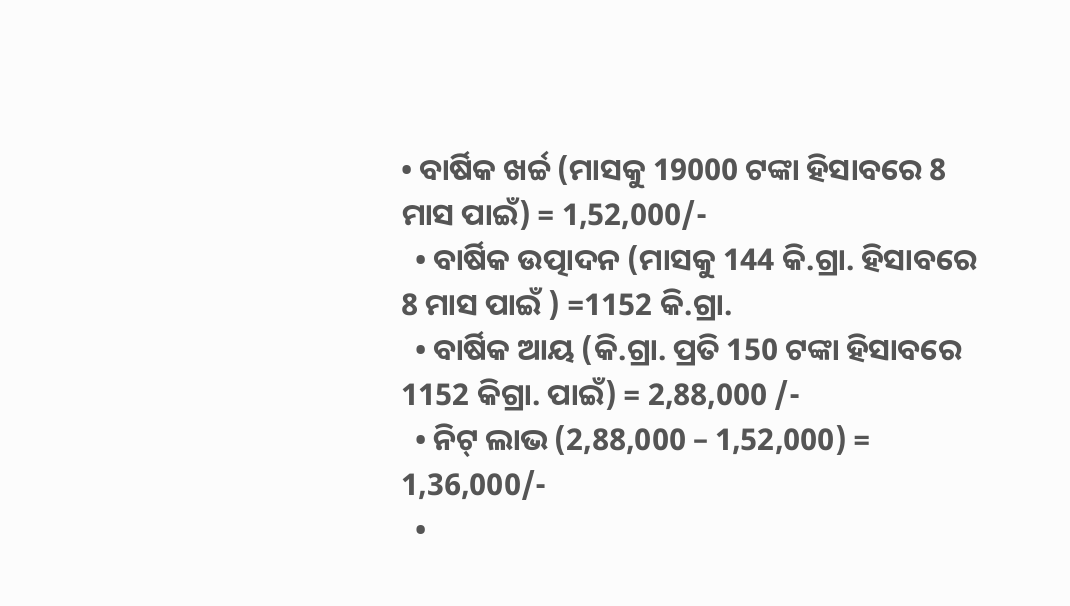• ବାର୍ଷିକ ଖର୍ଚ୍ଚ (ମାସକୁ 19000 ଟଙ୍କା ହିସାବରେ 8 ମାସ ପାଇଁ) = 1,52,000/-
  • ବାର୍ଷିକ ଉତ୍ପାଦନ (ମାସକୁ 144 କି.ଗ୍ରା. ହିସାବରେ 8 ମାସ ପାଇଁ ) =1152 କି.ଗ୍ରା.
  • ବାର୍ଷିକ ଆୟ (କି.ଗ୍ରା. ପ୍ରତି 150 ଟଙ୍କା ହିସାବରେ  1152 କିଗ୍ରା. ପାଇଁ) = 2,88,000 /-
  • ନିଟ୍ ଲାଭ (2,88,000 – 1,52,000) = 1,36,000/-
  •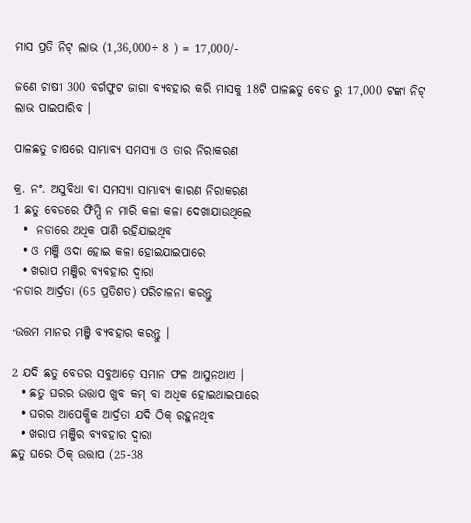ମାସ ପ୍ରତି ନିଟ୍ ଲାଭ (1,36,000÷ 8 ) = 17,000/-

ଜଣେ ଚାଷୀ 300 ବର୍ଗଫୁଟ ଜାଗା ବ୍ୟବହାର କରି ମାସକୁ 18ଟି ପାଳଛତୁ ବେଡ ରୁ 17,000 ଟଙ୍କା ନିଟ୍ ଲାଭ ପାଇପାରିବ ।

ପାଳଛତୁ ଚାଷରେ ସାମ୍ଭାବ୍ୟ ସମସ୍ୟା ଓ ତାର ନିରାକରଣ

କ୍ର. ନଂ. ଅସୁବିଧା ବା ସମସ୍ୟା ସାମ୍ଭାବ୍ୟ କାରଣ ନିରାକରଣ
1 ଛତୁ ବେଡରେ ଫିମ୍ପି ନ ମାରି କଳା କଳା ଦେଖାଯାଉଥିଲେ
  •  ନଡାରେ ଅଧିକ ପାଣି ରହିଯାଇଥିବ
  • ଓ ମଞ୍ଜି ଓଦା ହୋଇ କଳା ହୋଇଯାଇପାରେ
  • ଖରାପ ମଞ୍ଜିର ବ୍ୟବହାର ଦ୍ୱାରା
·ନଡାର ଆର୍ଦ୍ରତା (65 ପ୍ରତିଶତ) ପରିଚାଳନା କରନ୍ତୁ

·ଉତ୍ତମ ମାନର ମଞ୍ଜି ବ୍ୟବହାର କରନ୍ତୁ ।

2 ଯଦି ଛତୁ ବେଡର ସବୁଆଡ଼େ ସମାନ ଫଳ ଆସୁନଥାଏ ।
  • ଛତୁ ଘରର ଉତ୍ତାପ ଖୁବ କମ୍ ବା ଅଧିକ ହୋଇଥାଇପାରେ
  • ଘରର ଆପେକ୍ଷିକ ଆର୍ଦ୍ରତା ଯଦି ଠିକ୍ ରହୁନଥିବ
  • ଖରାପ ମଞ୍ଜିର ବ୍ୟବହାର ଦ୍ୱାରା
ଛତୁ ଘରେ ଠିକ୍ ଉତ୍ତାପ (25-38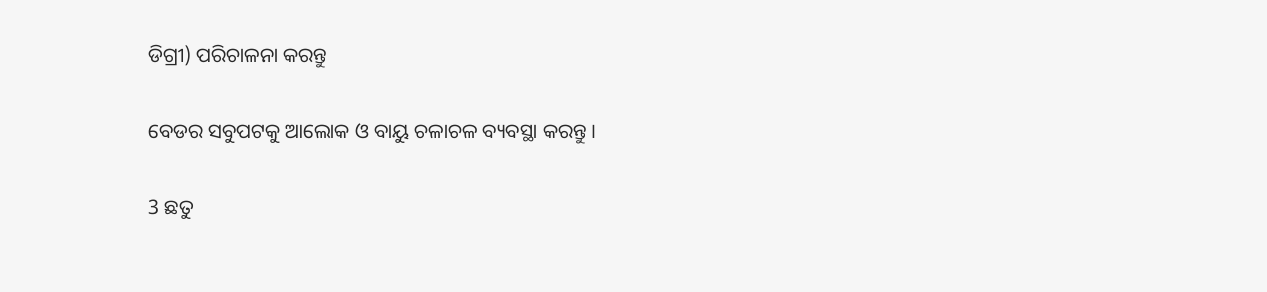ଡିଗ୍ରୀ) ପରିଚାଳନା କରନ୍ତୁ

ବେଡର ସବୁପଟକୁ ଆଲୋକ ଓ ବାୟୁ ଚଳାଚଳ ବ୍ୟବସ୍ଥା କରନ୍ତୁ ।

3 ଛତୁ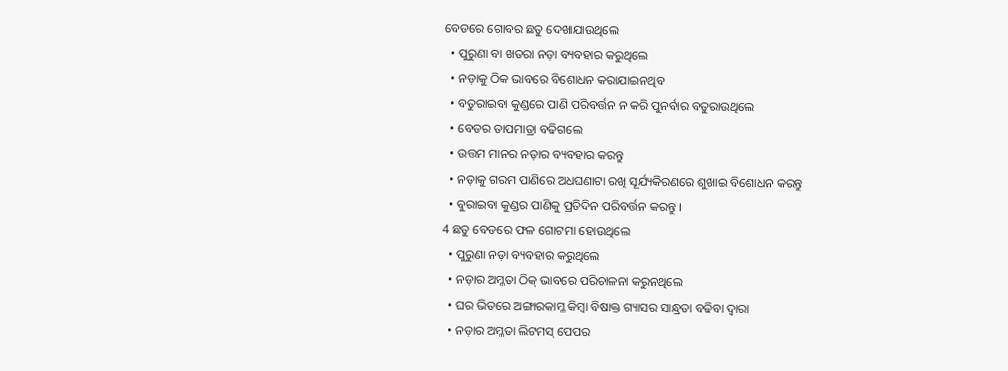ବେଡରେ ଗୋବର ଛତୁ ଦେଖାଯାଉଥିଲେ
  • ପୁରୁଣା ବା ଖତରା ନଡ଼ା ବ୍ୟବହାର କରୁଥିଲେ
  • ନଡ଼ାକୁ ଠିକ ଭାବରେ ବିଶୋଧନ କରାଯାଇନଥିବ
  • ବତୁରାଇବା କୁଣ୍ଡରେ ପାଣି ପରିବର୍ତ୍ତନ ନ କରି ପୁନର୍ବାର ବତୁରାଉଥିଲେ
  • ବେଡର ତାପମାତ୍ରା ବଢିଗଲେ
  • ଉତ୍ତମ ମାନର ନଡ଼ାର ବ୍ୟବହାର କରନ୍ତୁ
  • ନଡ଼ାକୁ ଗରମ ପାଣିରେ ଅଧଘଣାଟା ରଖି ସୂର୍ଯ୍ୟକିରଣରେ ଶୁଖାଇ ବିଶୋଧନ କରନ୍ତୁ
  • ବୁରାଇବା କୁଣ୍ଡର ପାଣିକୁ ପ୍ରତିଦିନ ପରିବର୍ତ୍ତନ କରନ୍ତୁ ।
4 ଛତୁ ବେଡରେ ଫଳ ଗୋଟମା ହୋଉଥିଲେ
  • ପୁରୁଣା ନଡ଼ା ବ୍ୟବହାର କରୁଥିଲେ
  • ନଡ଼ାର ଅମ୍ଳତା ଠିକ୍ ଭାବରେ ପରିଚାଳନା କରୁନଥିଲେ
  • ଘର ଭିତରେ ଅଙ୍ଗାରକାମ୍ଳ କିମ୍ବା ବିଷାକ୍ତ ଗ୍ୟାସର ସାନ୍ଧ୍ରତା ବଢିବା ଦ୍ୱାରା
  • ନଡ଼ାର ଅମ୍ଳତା ଲିଟମସ୍ ପେପର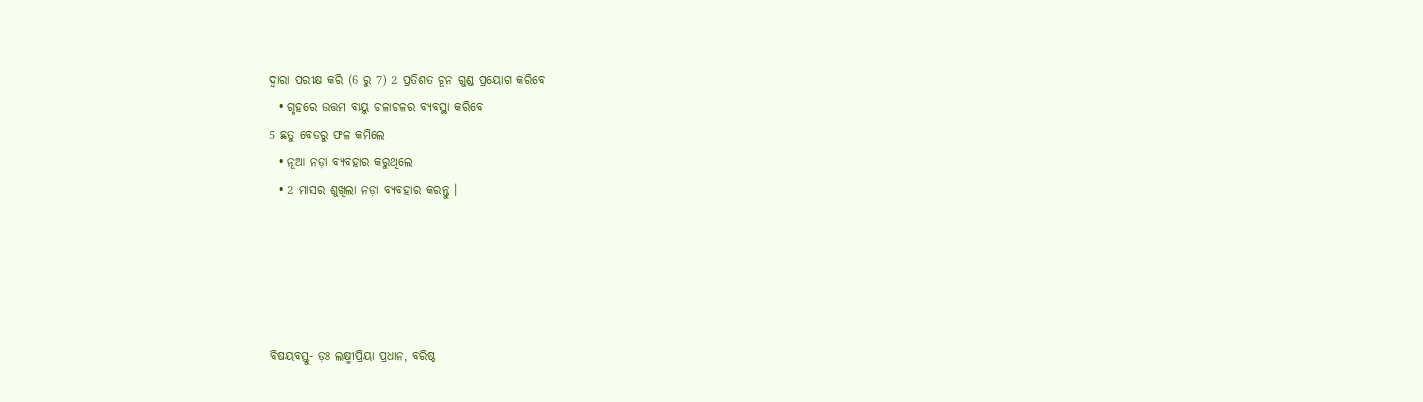ଦ୍ୱାରା ପରୀକ୍ଷ କରି (6 ରୁ 7) 2 ପ୍ରତିଶତ ଚୂନ ଗୁଣ୍ଡ ପ୍ରୟୋଗ କରିବେ
  • ଗୃହରେ ଉତ୍ତମ ବାୟୁ ଚଳାଚଳର ବ୍ୟବସ୍ଥା କରିବେ
5 ଛତୁ ବେଡରୁ ଫଳ କମିଲେ
  • ନୂଆ ନଡ଼ା ବ୍ୟବହାର କରୁଥିଲେ
  • 2 ମାସର ଶୁଖିଲା ନଡ଼ା ବ୍ୟବହାର କରନ୍ତୁ ।





ବିଷୟବସ୍ତୁ- ଡ଼ଃ ଲକ୍ଷ୍ମୀପ୍ରିୟା ପ୍ରଧାନ, ବରିଷ୍ଠ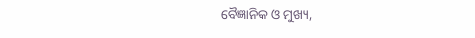ବୈଜ୍ଞାନିକ ଓ ମୁଖ୍ୟ,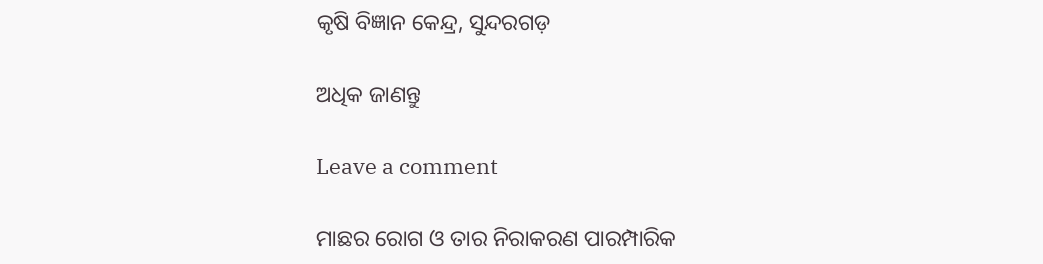କୃଷି ବିଜ୍ଞାନ କେନ୍ଦ୍ର, ସୁନ୍ଦରଗଡ଼

ଅଧିକ ଜାଣନ୍ତୁ

Leave a comment

ମାଛର ରୋଗ ଓ ତାର ନିରାକରଣ ପାରମ୍ପାରିକ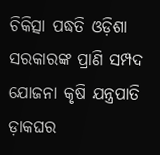ଚିକିତ୍ସା ପଦ୍ଧତି ଓଡ଼ିଶା ସରକାରଙ୍କ ପ୍ରାଣି ସମ୍ପଦ ଯୋଜନା କୃଷି ଯନ୍ତ୍ରପାତି ଡ଼ାକଘର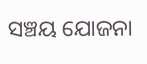ସଞ୍ଚୟ ଯୋଜନା